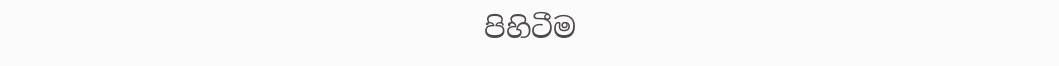පිහිටීම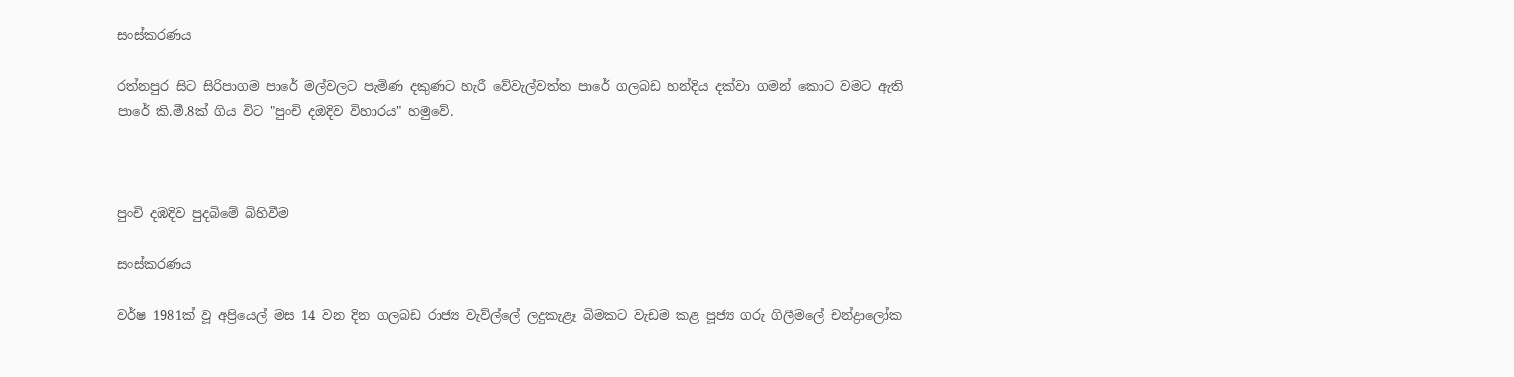සංස්කරණය

රත්නපුර සිට සිරිපාගම පාරේ මල්වලට පැමිණ දකුණට හැරී වේවැල්වත්ත පාරේ ගලබඩ හන්දිය දක්වා ගමන් කොට වමට ඇති පාරේ කි.මී.8ක් ගිය විට "පුංචි දඔදිව විහාරය" හමුවේ.



පුංචි දඹදිව පුදබිමේ බිහිවීම

සංස්කරණය

වර්ෂ 1981ක් වූ අප්‍රියෙල් මස 14 වන දින ගලබඩ රාජ්‍ය වැව්ල්ලේ ලදුකැළෑ බිමකට වැඩම කළ පූජ්‍ය ගරු ගිලීමලේ චන්ද්‍රාලෝක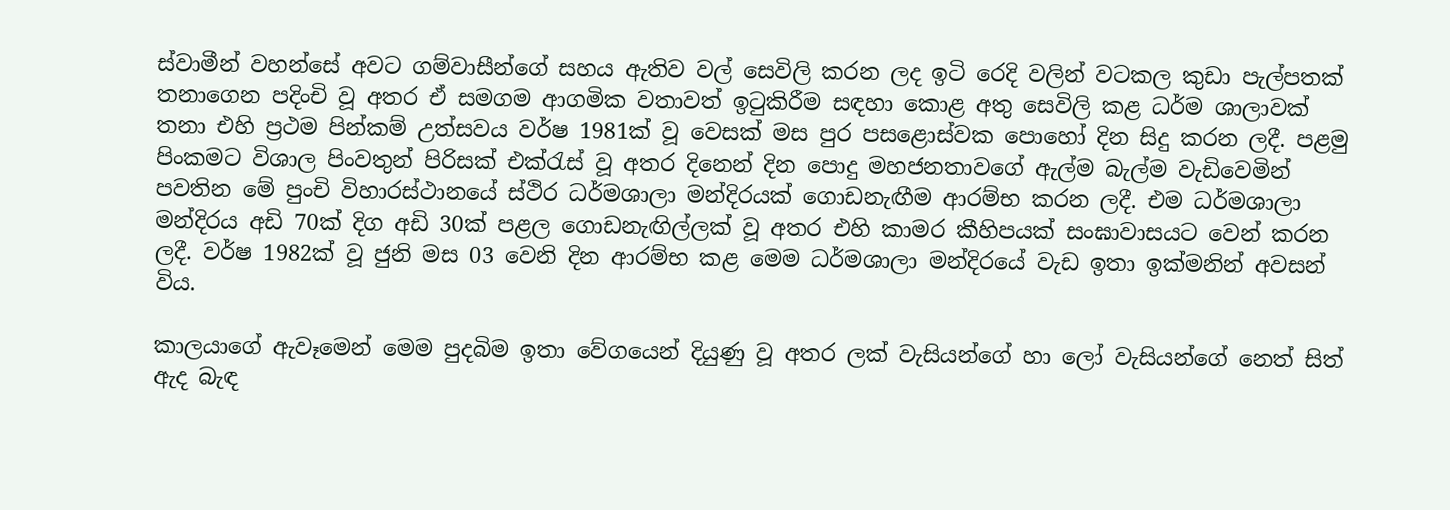ස්වාමීන් වහන්සේ අවට ගම්වාසීන්ගේ සහය ඇතිව වල් සෙවිලි කරන ලද ඉටි රෙදි වලින් වටකල කුඩා පැල්පතක් තනාගෙන පදිංචි වූ අතර ඒ සමගම ආගමික වතාවත් ඉටුකිරීම සඳහා කොළ අතු සෙවිලි කළ ධර්ම ශාලාවක් තනා එහි ප්‍රථම පින්කම් උත්සවය වර්ෂ 1981ක් වූ වෙසක් මස පුර පසළොස්වක පොහෝ දින සිදු කරන ලදී. පළමු පිංකමට විශාල පිංවතුන් පිරිසක් එක්රැස් වූ අතර දිනෙන් දින පොදු මහජනතාවගේ ඇල්ම බැල්ම වැඩිවෙමින් පවතින මේ පුංචි විහාරස්ථානයේ ස්ථිර ධර්මශාලා මන්දිරයක් ගොඩනැඟීම ආරම්භ කරන ලදී. එම ධර්මශාලා මන්දිරය අඩි 70ක් දිග අඩි 30ක් පළල ගොඩනැඟිල්ලක් වූ අතර එහි කාමර කීහිපයක් සංඝාවාසයට වෙන් කරන ලදී. වර්ෂ 1982ක් වූ ජුනි මස 03 වෙනි දින ආරම්භ කළ මෙම ධර්මශාලා මන්දිරයේ වැඩ ඉතා ඉක්මනින් අවසන් විය.

කාලයාගේ ඇවෑමෙන් මෙම පුදබිම ඉතා වේගයෙන් දියුණු වූ අතර ලක් වැසියන්ගේ හා ලෝ වැසියන්ගේ නෙත් සිත් ඇද බැඳ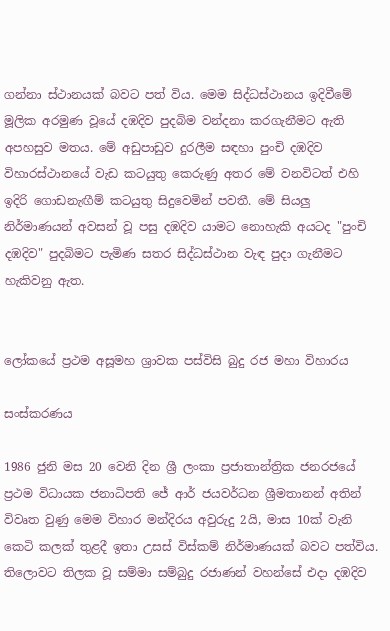ගන්නා ස්ථානයක් බවට පත් විය. මෙම සිද්ධස්ථානය ඉදිවීමේ මූලික අරමුණ වූයේ දඹදිව පුදබිම වන්දනා කරගැනීමට ඇති අපහසුව මතය. මේ අඩුපාඩුව දුරලීම සඳහා පුංචි දඹදිව විහාරස්ථානයේ වැඩ කටයුතු කෙරුණු අතර මේ වනවිටත් එහි ඉදිරි ගොඩනැඟීම් කටයුතු සිදුවෙමින් පවතී. මේ සියලු නිර්මාණයන් අවසන් වූ පසු දඹදිව යාමට නොහැකි අයටද "පුංචි දඹදිව" පුදබිමට පැමිණ සතර සිද්ධස්ථාන වැඳ පුදා ගැනීමට හැකිවනු ඇත.


ලෝකයේ ප්‍රථම අසූමහ ශ්‍රාවක පස්විසි බුදු රජ මහා විහාරය

සංස්කරණය

1986 ජුනි මස 20 වෙනි දින ශ්‍රී ලංකා ප්‍රජාතාන්ත්‍රික ජනරජයේ ප්‍රථම විධායක ජනාධිපති ජේ ආර් ජයවර්ධන ශ්‍රීමතානන් අතින් විවෘත වුණු මෙම විහාර මන්දිරය අවුරුදු 2යි, මාස 10ක් වැනි කෙටි කලක් තුළදී ඉතා උසස් විස්කම් නිර්මාණයක් බවට පත්විය. තිලොවට තිලක වූ සම්මා සම්බුදු රජාණන් වහන්සේ එදා දඹදිව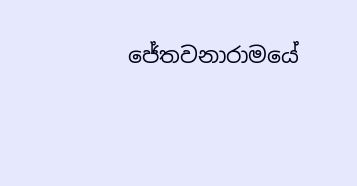ජේතවනාරාමයේ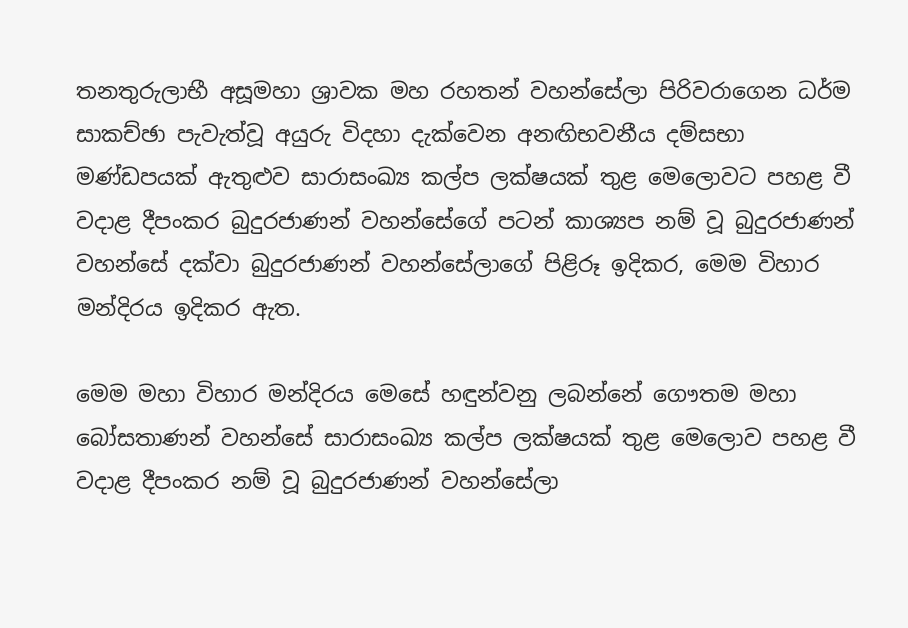තනතුරුලාභී අසූමහා ශ්‍රාවක මහ රහතන් වහන්සේලා පිරිවරාගෙන ධර්ම සාකච්ඡා පැවැත්වූ අයුරු විදහා දැක්වෙන අනඟිභවනීය දම්සභා මණ්ඩපයක් ඇතුළුව සාරාසංඛ්‍ය කල්ප ලක්ෂයක් තුළ මෙලොවට පහළ වී වදාළ දීපංකර බුදුරජාණන් වහන්සේගේ පටන් කාශ්‍යප නම් වූ බුදුරජාණන් වහන්සේ දක්වා බුදුරජාණන් වහන්සේලාගේ පිළිරූ ඉදිකර, මෙම විහාර මන්දිරය ඉදිකර ඇත.

මෙම මහා විහාර මන්දිරය මෙසේ හඳුන්වනු ලබන්නේ ගෞතම මහා බෝසතාණන් වහන්සේ සාරාසංඛ්‍ය කල්ප ලක්ෂයක් තුළ මෙලොව පහළ වී වදාළ දීපංකර නම් වූ බුදුරජාණන් වහන්සේලා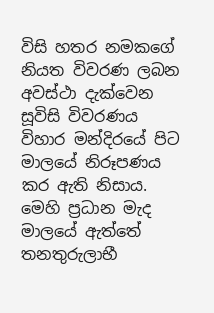විසි හතර නමකගේ නියත විවරණ ලබන අවස්ථා දැක්වෙන සූවිසි විවරණය විහාර මන්දිරයේ පිට මාලයේ නිරූපණය කර ඇති නිසාය. මෙහි ප්‍රධාන මැද මාලයේ ඇත්තේ තනතුරුලාභී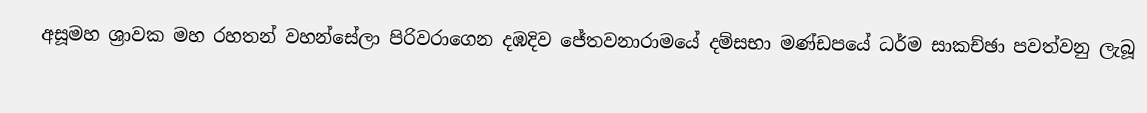අසූමහ ශ්‍රාවක මහ රහතන් වහන්සේලා පිරිවරාගෙන දඹදිව ජේතවනාරාමයේ දම්සභා මණ්ඩපයේ ධර්ම සාකච්ඡා පවත්වනු ලැබූ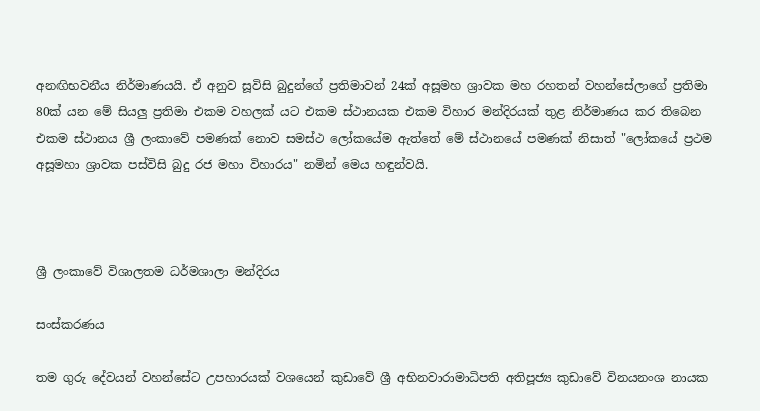අනඟිභවනීය නිර්මාණයයි. ඒ අනුව සූවිසි බුදුන්ගේ ප්‍රතිමාවන් 24ක් අසූමහ ශ්‍රාවක මහ රහතන් වහන්සේලාගේ ප්‍රතිමා 80ක් යන මේ සියලු ප්‍රතිමා එකම වහලක් යට එකම ස්ථානයක එකම විහාර මන්දිරයක් තුළ නිර්මාණය කර තිබෙන එකම ස්ථානය ශ්‍රී ලංකාවේ පමණක් නොව සමස්ථ ලෝකයේම ඇත්තේ මේ ස්ථානයේ පමණක් නිසාත් "ලෝකයේ ප්‍රථම අසූමහා ශ්‍රාවක පස්විසි බුදු රජ මහා විහාරය" නමින් මෙය හඳුන්වයි.



ශ්‍රී ලංකාවේ විශාලතම ධර්මශාලා මන්දිරය

සංස්කරණය

තම ගුරු දේවයන් වහන්සේට උපහාරයක් වශයෙන් කුඩාවේ ශ්‍රී අභිනවාරාමාධිපති අතිපූජ්‍ය කුඩාවේ විනයනංශ නායක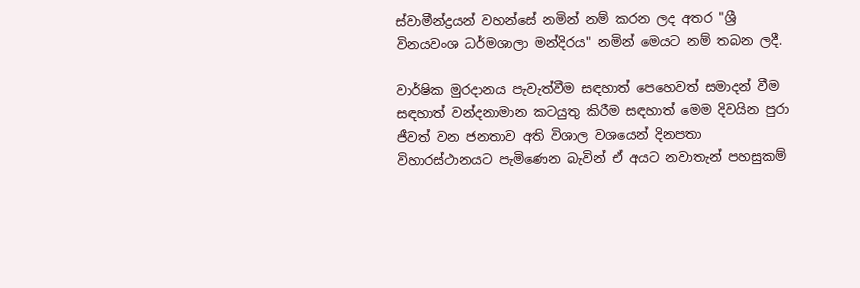ස්වාමීන්ද්‍රයන් වහන්සේ නමින් නම් කරන ලද අතර "ශ්‍රී විනයවංශ ධර්මශාලා මන්දිරය" නමින් මෙයට නම් තබන ලදී.

වාර්ෂික මුරදානය පැවැත්වීම සඳහාත් පෙහෙවත් සමාදන් වීම සඳහාත් වන්දනාමාන කටයුතු කිරීම සඳහාත් මෙම දිවයින පුරා ජීවත් වන ජනතාව අති විශාල වශයෙන් දිනපතා විහාරස්ථානයට පැමිණෙන බැවින් ඒ අයට නවාතැන් පහසුකම්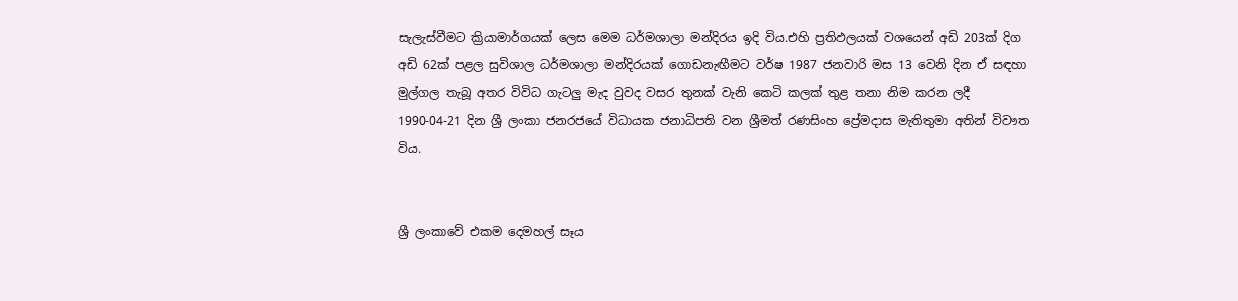සැලැස්වීමට ක්‍රියාමාර්ගයක් ලෙස මෙම ධර්මශාලා මන්දිරය ඉදි විය.එහි ප්‍රතිඵලයක් වශයෙන් අඩි 203ක් දිග අඩි 62ක් පළල සුවිශාල ධර්මශාලා මන්දිරයක් ගොඩනැඟීමට වර්ෂ 1987 ජනවාරි මස 13 වෙනි දින ඒ සඳහා මුල්ගල තැබූ අතර විවිධ ගැටලු මැද වුවද වසර තුනක් වැනි කෙටි කලක් තුළ තනා නිම කරන ලදී 1990-04-21 දින ශ්‍රී ලංකා ජනරජයේ විධායක ජනාධිපති වන ශ්‍රීමත් රණසිංහ ප්‍රේමදාස මැතිතුමා අතින් විවෟත විය.


ශ්‍රී ලංකාවේ එකම දෙමහල් සෑය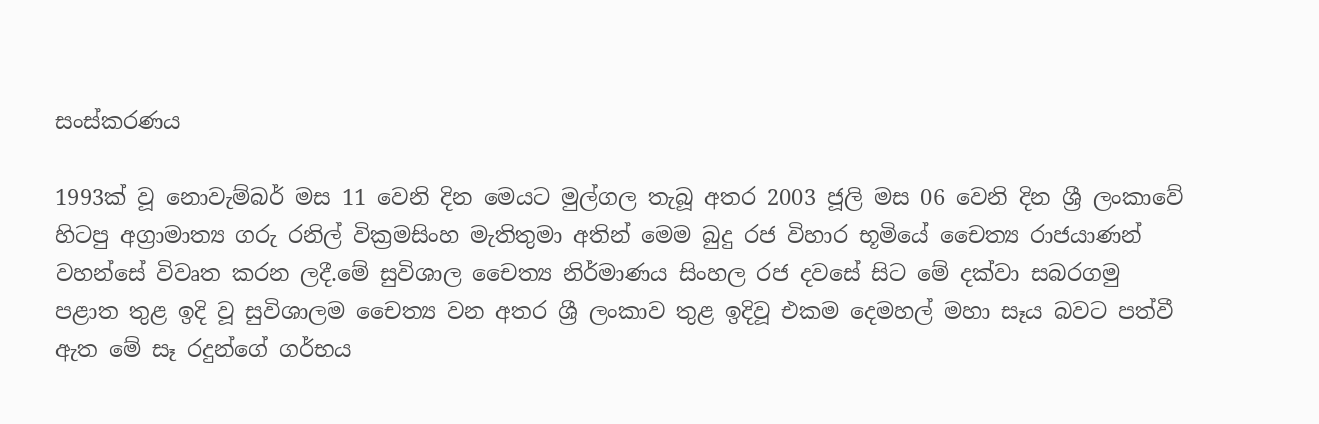සංස්කරණය

1993ක් වූ නොවැම්බර් මස 11 වෙනි දින මෙයට මුල්ගල තැබූ අතර 2003 ජූලි මස 06 වෙනි දින ශ්‍රී ලංකාවේ හිටපු අග්‍රාමාත්‍ය ගරු රනිල් වික්‍රමසිංහ මැතිතුමා අතින් මෙම බුදු රජ විහාර භූමියේ චෛත්‍ය රාජයාණන් වහන්සේ විවෘත කරන ලදී.මේ සුවිශාල චෛත්‍ය නිර්මාණය සිංහල රජ දවසේ සිට මේ දක්වා සබරගමු පළාත තුළ ඉදි වූ සුවිශාලම චෛත්‍ය වන අතර ශ්‍රී ලංකාව තුළ ඉදිවූ එකම දෙමහල් මහා සෑය බවට පත්වී ඇත මේ සෑ රදුන්ගේ ගර්භය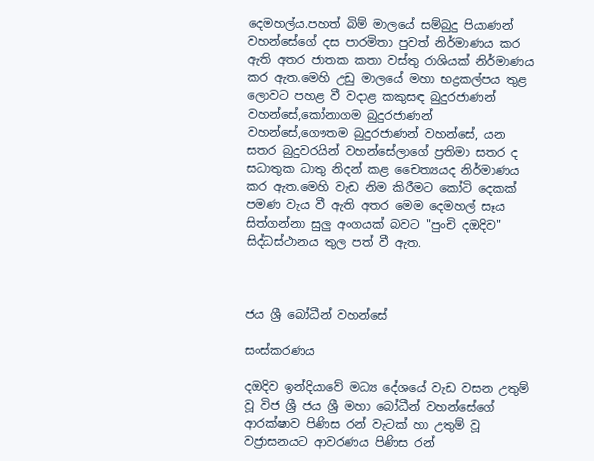දෙමහල්ය.පහත් බිම් මාලයේ සම්බුදු පියාණන් වහන්සේගේ දස පාරමිතා පුවත් නිර්මාණය කර ඇති අතර ජාතක කතා වස්තු රාශියක් නිර්මාණය කර ඇත.මෙහි උඩු මාලයේ මහා භද්‍රකල්පය තුළ ලොවට පහළ වී වදාළ කකුසඳ බුදුරජාණන් වහන්සේ,කෝනාගම බුදුරජාණන් වහන්සේ,ගෞතම බුදුරජාණන් වහන්සේ, යන සතර බුදුවරයින් වහන්සේලාගේ ප්‍රතිමා සතර ද සධාතුක ධාතු නිදන් කළ චෛත්‍යයද නිර්මාණය කර ඇත.මෙහි වැඩ නිම කිරීමට කෝටි දෙකක් පමණ වැය වී ඇති අතර මෙම දෙමහල් සෑය සිත්ගන්නා සුලු අංගයක් බවට "පුංචි දඔදිව" සිද්ධස්ථානය තුල පත් වී ඇත.



ජය ශ්‍රී බෝධීන් වහන්සේ

සංස්කරණය

දඔදිව ඉන්දියාවේ මධ්‍ය දේශයේ වැඩ වසන උතුම් වූ විජ ශ්‍රී ජය ශ්‍රී මහා බෝධීන් වහන්සේගේ ආරක්ෂාව පිණිස රන් වැටක් හා උතුම් වූ වජ්‍රාසනයට ආවරණය පිණිස රන්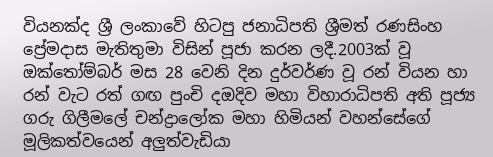වියනක්ද ශ්‍රී ලංකාවේ හිටපු ජනාධිපති ශ්‍රීමත් රණසිංහ ප්‍රේමදාස මැතිතුමා විසින් පූජා කරන ලදී.2003ක් වූ ඔක්තෝම්බර් මස 28 වෙනි දින දුර්වර්ණ වූ රන් වියන හා රන් වැට රත් ගඟ පුංචි දඔදිව මහා විහාරාධිපති අති පූජ්‍ය ගරු ගිලීමලේ චන්ද්‍රාලෝක මහා හිමියන් වහන්සේගේ මූලිකත්වයෙන් අලුත්වැඩියා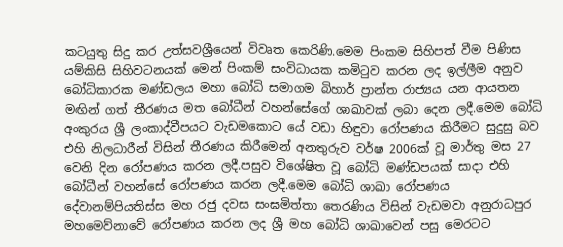කටයුතු සිදු කර උත්සවශ්‍රීයෙන් විවෘත කෙරිණි.මෙම පිංකම සිහිපත් වීම පිණිස යම්කිසි සිහිවටනයක් මෙන් පිංකම් සංවිධායක කමිටුව කරන ලද ඉල්ලීම අනුව බෝධිකාරක මණ්ඩලය මහා බෝධි සමාගම බිහාර් ප්‍රාන්ත රාජ්‍යය යන ආයතන මඟින් ගත් තීරණය මත බෝධීන් වහන්සේගේ ශාඛාවක් ලබා දෙන ලදී.මෙම බෝධි අංකුරය ශ්‍රී ලංකාද්වීපයට වැඩමකොට යේ වඩා හිඳුවා රෝපණය කිරීමට සුදුසු බව එහි නිලධාරීන් විසින් තීරණය කිරීමෙන් අනතුරුව වර්ෂ 2006ක් වූ මාර්තු මස 27 වෙනි දින රෝපණය කරන ලදී.පසුව විශේෂිත වූ බෝධි මණ්ඩපයක් සාදා එහි බෝධීන් වහන්සේ රෝපණය කරන ලදී.මෙම බෝධි ශාඛා රෝපණය දේවානම්පියතිස්ස මහ රජු දවස සංඝමිත්තා තෙරණිය විසින් වැඩමවා අනුරාධපුර මහමෙව්නාවේ රෝපණය කරන ලද ශ්‍රී මහ බෝධි ශාඛාවෙන් පසු මෙරටට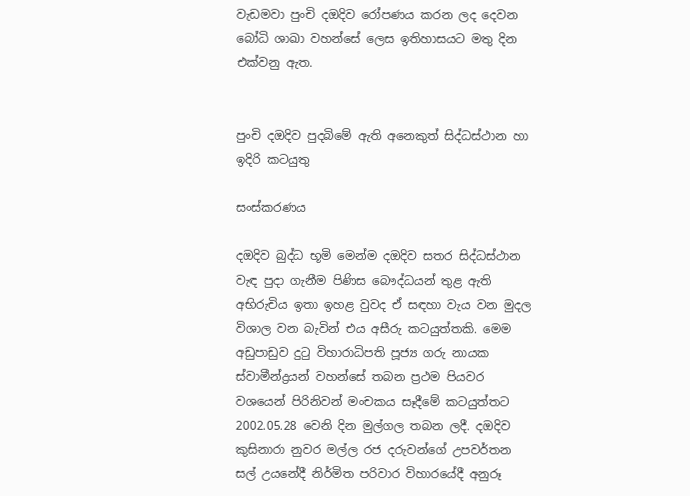වැඩමවා පුංචි දඔදිව රෝපණය කරන ලද දෙවන බෝධි ශාඛා වහන්සේ ලෙස ඉතිහාසයට මතු දින එක්වනු ඇත.


පුංචි දඔදිව පුදබිමේ ඇති අනෙකුත් සිද්ධස්ථාන හා ඉදිරි කටයුතු

සංස්කරණය

දඔදිව බුද්ධ භූමි මෙන්ම දඔදිව සතර සිද්ධස්ථාන වැඳ පුදා ගැනීම පිණිස බෞද්ධයන් තුළ ඇති අභිරුචිය ඉතා ඉහළ වුවද ඒ සඳහා වැය වන මුදල විශාල වන බැවින් එය අසීරු කටයුත්තකි. මෙම අඩුපාඩුව දුටු විහාරාධිපති පූජ්‍ය ගරු නායක ස්වාමීන්ද්‍රයන් වහන්සේ තබන ප්‍රථම පියවර වශයෙන් පිරිනිවන් මංචකය සෑදීමේ කටයුත්තට 2002.05.28 වෙනි දින මුල්ගල තබන ලදී. දඔදිව කුසිනාරා නුවර මල්ල රජ දරුවන්ගේ උපවර්තන සල් උයනේදී නිර්මිත පරිවාර විහාරයේදී අනුරූ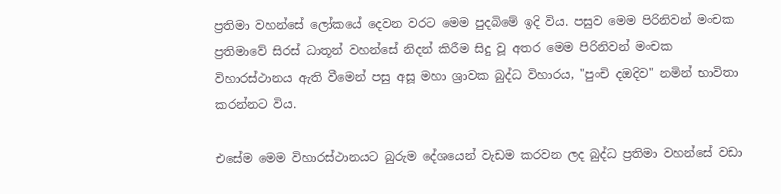ප්‍රතිමා වහන්සේ ලෝකයේ දෙවන වරට මෙම පුදබිමේ ඉදි විය. පසුව මෙම පිරිනිවන් මංචක ප්‍රතිමාවේ සිරස් ධාතූන් වහන්සේ නිදන් කිරීම සිදු වූ අතර මෙම පිරිනිවන් මංචක විහාරස්ථානය ඇති වීමෙන් පසු අසූ මහා ශ්‍රාවක බුද්ධ විහාරය, "පුංචි දඔදිව" නමින් භාවිතා කරන්නට විය.

එසේම මෙම විහාරස්ථානයට බුරුම දේශයෙන් වැඩම කරවන ලද බුද්ධ ප්‍රතිමා වහන්සේ වඩා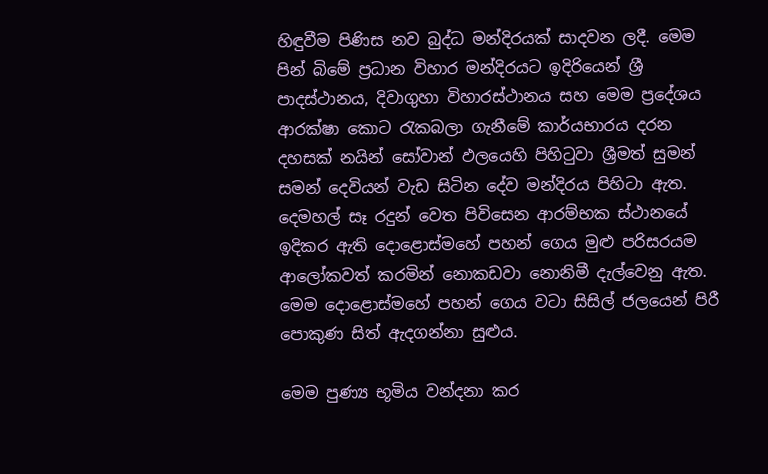හිඳුවීම පිණිස නව බුද්ධ මන්දිරයක් සාදවන ලදී. මෙම පින් බිමේ ප්‍රධාන විහාර මන්දිරයට ඉදිරියෙන් ශ්‍රී පාදස්ථානය, දිවාගුහා විහාරස්ථානය සහ මෙම ප්‍රදේශය ආරක්ෂා කොට රැකබලා ගැනීමේ කාර්යභාරය දරන දහසක් නයින් සෝවාන් ඵලයෙහි පිහිටුවා ශ්‍රීමත් සුමන් සමන් දෙවියන් වැඩ සිටින දේව මන්දිරය පිහිටා ඇත. දෙමහල් සෑ රදුන් වෙත පිවිසෙන ආරම්භක ස්ථානයේ ඉදිකර ඇති දොළොස්මහේ පහන් ගෙය මුළු පරිසරයම ආලෝකවත් කරමින් නොකඩවා නොනිමී දැල්වෙනු ඇත. මෙම දොළොස්මහේ පහන් ගෙය වටා සිසිල් ජලයෙන් පිරී පොකුණ සිත් ඇදගන්නා සුළුය.

මෙම පුණ්‍ය භූමිය වන්දනා කර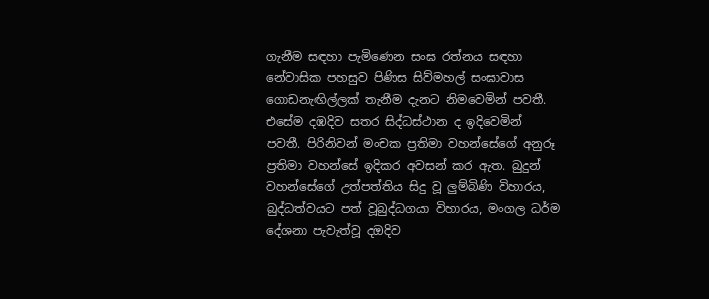ගැනීම සඳහා පැමිණෙන සංඝ රත්නය සඳහා නේවාසික පහසුව පිණිස සිව්මහල් සංඝාවාස ගොඩනැඟිල්ලක් තැනීම දැනට නිමවෙමින් පවතී. එසේම දඹදිව සතර සිද්ධස්ථාන ද ඉදිවෙමින් පවතී. පිරිනිවන් මංචක ප්‍රතිමා වහන්සේගේ අනුරූ ප්‍රතිමා වහන්සේ ඉදිකර අවසන් කර ඇත. බුදුන් වහන්සේගේ උත්පත්තිය සිදු වූ ලුම්බිණි විහාරය, බුද්ධත්වයට පත් වූබුද්ධගයා විහාරය, මංගල ධර්ම දේශනා පැවැත්වූ දඔදිව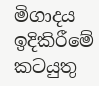මිගාදය ඉදිකිරීමේ කටයුතු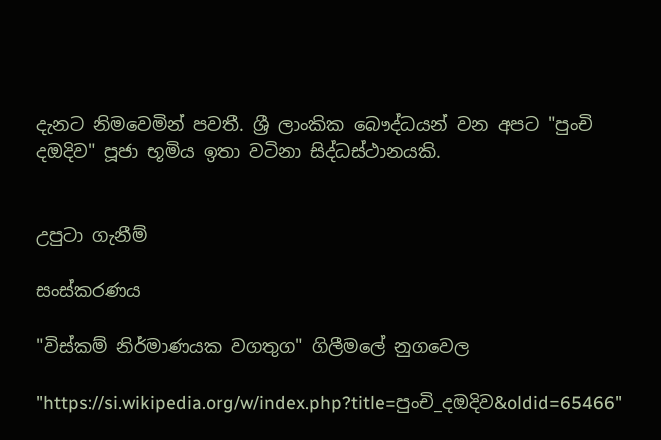දැනට නිමවෙමින් පවතී. ශ්‍රී ලාංකික බෞද්ධයන් වන අපට "පුංචි දඔදිව" පූජා භූමිය ඉතා වටිනා සිද්ධස්ථානයකි.


උපුටා ගැනීම්

සංස්කරණය

"විස්කම් නිර්මාණයක වගතුග" ගිලීමලේ නුගවෙල

"https://si.wikipedia.org/w/index.php?title=පුංචි_දඔදිව&oldid=65466"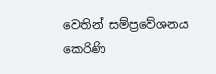වෙතින් සම්ප්‍රවේශනය කෙරිණි